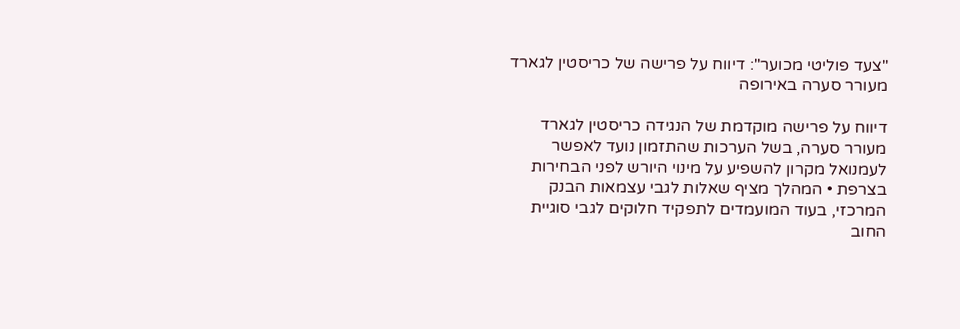"צעד פוליטי מכוער": דיווח על פרישה של כריסטין לגארד מעורר סערה באירופה

דיווח על פרישה מוקדמת של הנגידה כריסטין לגארד מעורר סערה, בשל הערכות שהתזמון נועד לאפשר לעמנואל מקרון להשפיע על מינוי היורש לפני הבחירות בצרפת • המהלך מציף שאלות לגבי עצמאות הבנק המרכזי, בעוד המועמדים לתפקיד חלוקים לגבי סוגיית החוב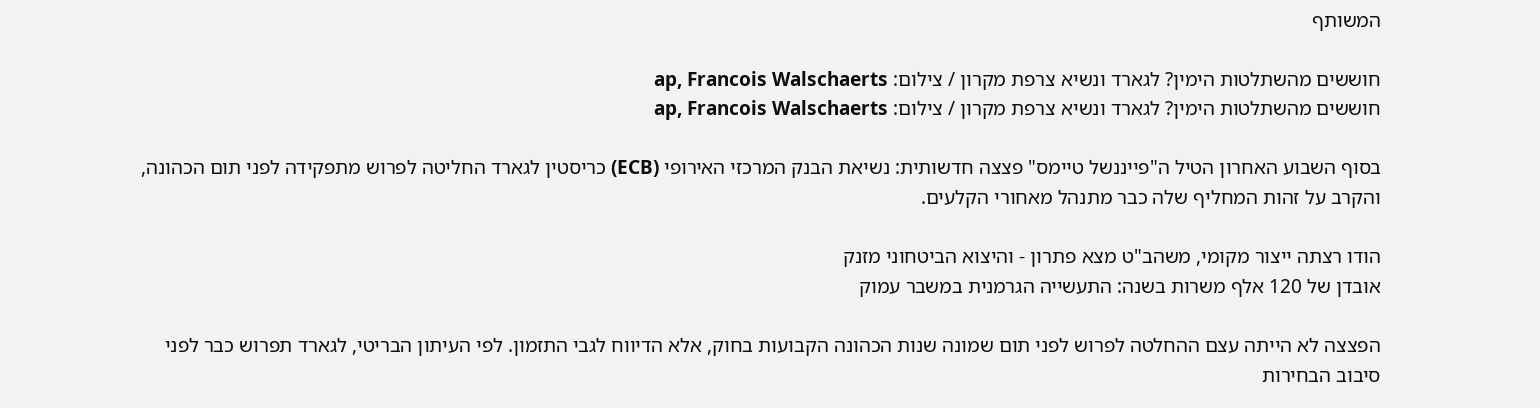המשותף

חוששים מהשתלטות הימין? לגארד ונשיא צרפת מקרון / צילום: ap, Francois Walschaerts
חוששים מהשתלטות הימין? לגארד ונשיא צרפת מקרון / צילום: ap, Francois Walschaerts

בסוף השבוע האחרון הטיל ה"פייננשל טיימס" פצצה חדשותית: נשיאת הבנק המרכזי האירופי (ECB) כריסטין לגארד החליטה לפרוש מתפקידה לפני תום הכהונה, והקרב על זהות המחליף שלה כבר מתנהל מאחורי הקלעים.

הודו רצתה ייצור מקומי, משהב"ט מצא פתרון - והיצוא הביטחוני מזנק
אובדן של 120 אלף משרות בשנה: התעשייה הגרמנית במשבר עמוק

הפצצה לא הייתה עצם ההחלטה לפרוש לפני תום שמונה שנות הכהונה הקבועות בחוק, אלא הדיווח לגבי התזמון. לפי העיתון הבריטי, לגארד תפרוש כבר לפני סיבוב הבחירות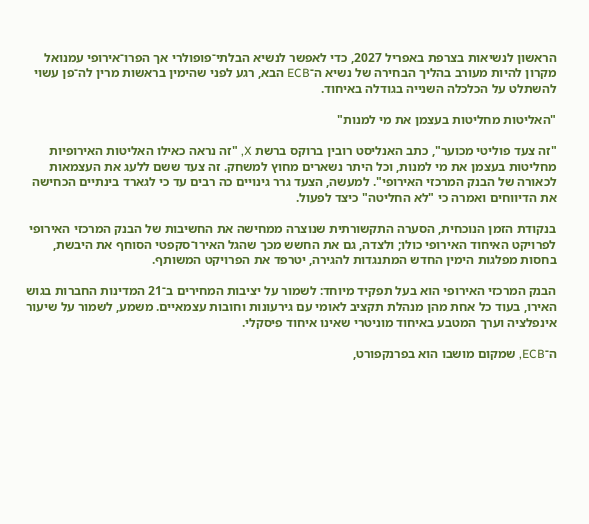הראשון לנשיאות בצרפת באפריל 2027, כדי לאפשר לנשיא הבלתי־פופולרי אך הפרו־אירופי עמנואל מקרון להיות מעורב בהליך הבחירה של נשיא ה־ECB הבא, רגע לפני שהימין בראשות מרין לה־פן עשוי להשתלט על הכלכלה השנייה בגודלה באיחוד.

"האליטות מחליטות בעצמן את מי למנות"

"זה צעד פוליטי מכוער", כתב האנליסט רובין ברוקס ברשת X, "זה נראה כאילו האליטות האירופיות מחליטות בעצמן את מי למנות, וכל היתר נשארים מחוץ למשחק. זה צעד ששם ללעג את העצמאות לכאורה של הבנק המרכזי האירופי". למעשה, הצעד גרר גינויים כה רבים עד כי לגארד בינתיים הכחישה את הדיווחים ואמרה כי "לא החליטה" כיצד לפעול.

בנקודת הזמן הנוכחית, הסערה התקשורתית שנוצרה ממחישה את החשיבות של הבנק המרכזי האירופי לפרויקט האיחוד האירופי כולו; ולצדה, גם את החשש מכך שהגל האירו־סקפטי הסוחף את היבשת, בחסות מפלגות הימין החדש המתנגדות להגירה, יטרפד את הפרויקט המשותף.

הבנק המרכזי האירופי הוא בעל תפקיד מיוחד: לשמור על יציבות המחירים ב־21 המדינות החברות בגוש האירו, בעוד כל אחת מהן מנהלת תקציב לאומי עם גירעונות וחובות עצמאיים. משמע, לשמור על שיעור אינפלציה וערך המטבע באיחוד מוניטרי שאינו איחוד פיסקלי.

ה־ECB, שמקום מושבו הוא בפרנקפורט,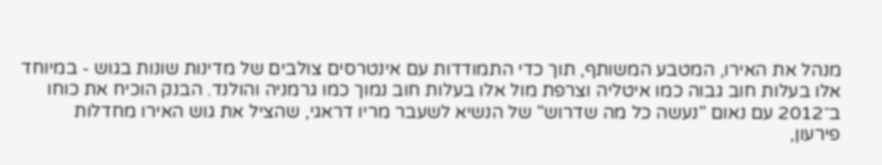מנהל את האירו, המטבע המשותף, תוך כדי התמודדות עם אינטרסים צולבים של מדינות שונות בגוש - במיוחד אלו בעלות חוב גבוה כמו איטליה וצרפת מול אלו בעלות חוב נמוך כמו גרמניה והולנד. הבנק הוכיח את כוחו ב־2012 עם נאום "נעשה כל מה שדרוש" של הנשיא לשעבר מריו דראגי, שהציל את גוש האירו מחדלות פירעון,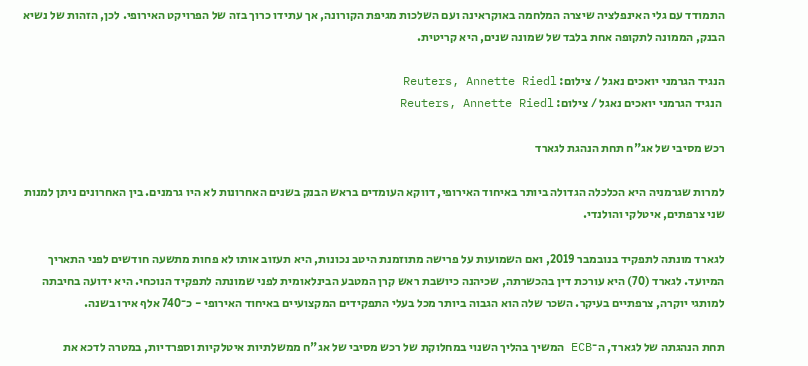התמודד עם גלי האינפלציה שיצרה המלחמה באוקראינה ועם השלכות מגיפת הקורונה, אך עתידו כרוך בזה של הפרויקט האירופי. לכן, הזהות של נשיא הבנק, הממונה לתקופה אחת בלבד של שמונה שנים, היא קריטית.

הנגיד הגרמני יואכים נאגל / צילום: Reuters, Annette Riedl
 הנגיד הגרמני יואכים נאגל / צילום: Reuters, Annette Riedl

רכש מסיבי של אג"ח תחת הנהגת לגארד

למרות שגרמניה היא הכלכלה הגדולה ביותר באיחוד האירופי, דווקא העומדים בראש הבנק בשנים האחרונות לא היו גרמנים. בין האחרונים ניתן למנות שני צרפתים, איטלקי והולנדי.

לגארד מונתה לתפקיד בנובמבר 2019, ואם השמועות על פרישה מתוזמנת היטב נכונות, היא תעזוב אותו לא פחות מתשעה חודשים לפני התאריך המיועד. לגארד (70) היא עורכת דין בהכשרתה, שכיהנה כיושבת ראש קרן המטבע הבינלאומית לפני שמונתה לתפקיד הנוכחי. היא ידועה בחיבתה למותגי יוקרה, צרפתיים בעיקר. השכר שלה הוא הגבוה ביותר מכל בעלי התפקידים המקצועיים באיחוד האירופי - כ־740 אלף אירו בשנה.

תחת הנהגתה של לגארד, ה־ECB המשיך בהליך השנוי במחלוקת של רכש מסיבי של אג"ח ממשלתיות איטלקיות וספרדיות, במטרה לדכא את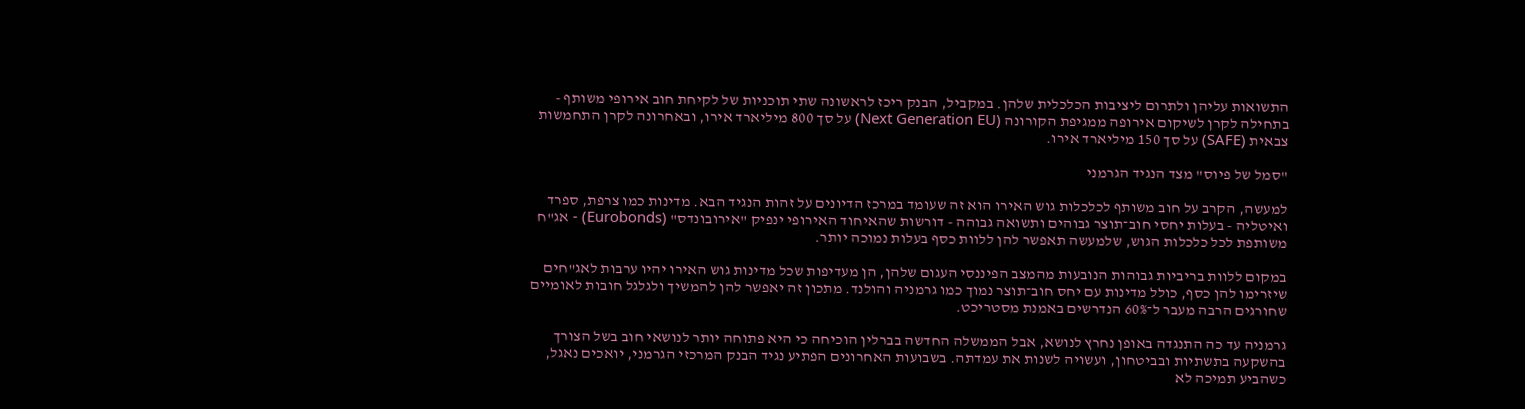התשואות עליהן ולתרום ליציבות הכלכלית שלהן. במקביל, הבנק ריכז לראשונה שתי תוכניות של לקיחת חוב אירופי משותף - בתחילה לקרן לשיקום אירופה ממגיפת הקורונה (Next Generation EU) על סך 800 מיליארד אירו, ובאחרונה לקרן התחמשות צבאית (SAFE) על סך 150 מיליארד אירו.

"סמל של פיוס" מצד הנגיד הגרמני

למעשה, הקרב על חוב משותף לכלכלות גוש האירו הוא זה שעומד במרכז הדיונים על זהות הנגיד הבא. מדינות כמו צרפת, ספרד ואיטליה - בעלות יחסי חוב־תוצר גבוהים ותשואה גבוהה - דורשות שהאיחוד האירופי ינפיק "אירובונדס" (Eurobonds) - אג"ח משותפת לכל כלכלות הגוש, שלמעשה תאפשר להן ללוות כסף בעלות נמוכה יותר.

במקום ללוות בריביות גבוהות הנובעות מהמצב הפיננסי העגום שלהן, הן מעדיפות שכל מדינות גוש האירו יהיו ערבות לאג"חים שיזרימו להן כסף, כולל מדינות עם יחס חוב־תוצר נמוך כמו גרמניה והולנד. מתכון זה יאפשר להן להמשיך ולגלגל חובות לאומיים שחורגים הרבה מעבר ל־60% הנדרשים באמנת מסטריכט.

גרמניה עד כה התנגדה באופן נחרץ לנושא, אבל הממשלה החדשה בברלין הוכיחה כי היא פתוחה יותר לנושאי חוב בשל הצורך בהשקעה בתשתיות ובביטחון, ועשויה לשנות את עמדתה. בשבועות האחרונים הפתיע נגיד הבנק המרכזי הגרמני, יואכים נאגל, כשהביע תמיכה לא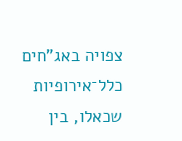צפויה באג"חים כלל־אירופיות שכאלו, בין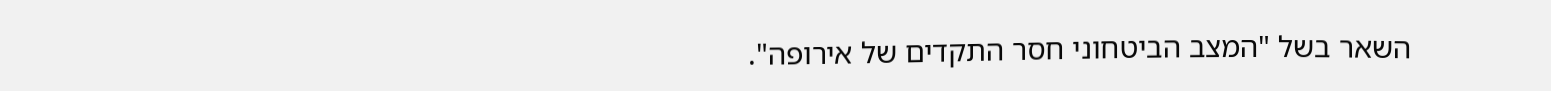השאר בשל "המצב הביטחוני חסר התקדים של אירופה".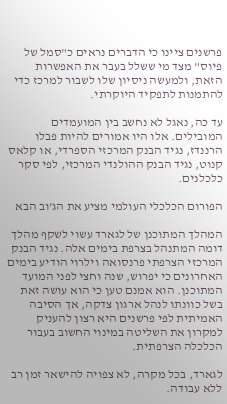פרשנים ציינו כי הדברים נראים כ"סמל של פיוס" מצד מי ששלל בעבר את האפשרות הזאת, ולמעשה ניסיון שלו לשבור למרכז כדי להתמנות לתפקיד היוקרתי.

עד כה, נאגל לא נחשב בין המועמדים המובילים. אלו היו אמורים להיות פבלו הרננדז, נגיד הבנק המרכזי הספרדי, או קלאס קנוט, נגיד הבנק ההולנדי המרכזי, לפי סקר כלכלנים.

הפורום הכלכלי העולמי מציע את הג'וב הבא

המהלך המתוכנן של לגארד עשוי לשקף מהלך דומה המתנהל בצרפת בימים אלה. נגיד הבנק המרכזי הצרפתי פרנסואה וילרוי הודיע בימים האחרונים כי יפרוש, שנה וחצי לפני המועד המתוכנן. הוא אמנם טען כי הוא עושה זאת בשל כוונתו לנהל ארגון צדקה, אך הסיבה האמיתית לפי פרשנים היא רצון להעניק למקרון את השליטה במינוי החשוב בעבור הכלכלה הצרפתית.

לגארד, בכל מקרה, לא צפויה להישאר זמן רב ללא עבודה.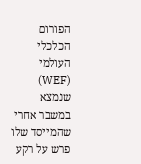הפורום הכלכלי העולמי (WEF) שנמצא במשבר אחרי שהמייסד שלו פרש על רקע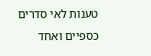טענות לאי סדרים כספיים ואחד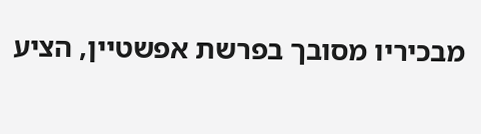מבכיריו מסובך בפרשת אפשטיין, הציע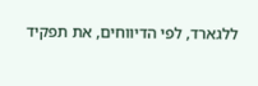ללגארד, לפי הדיווחים, את תפקיד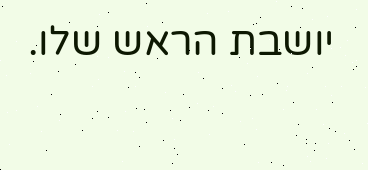יושבת הראש שלו.